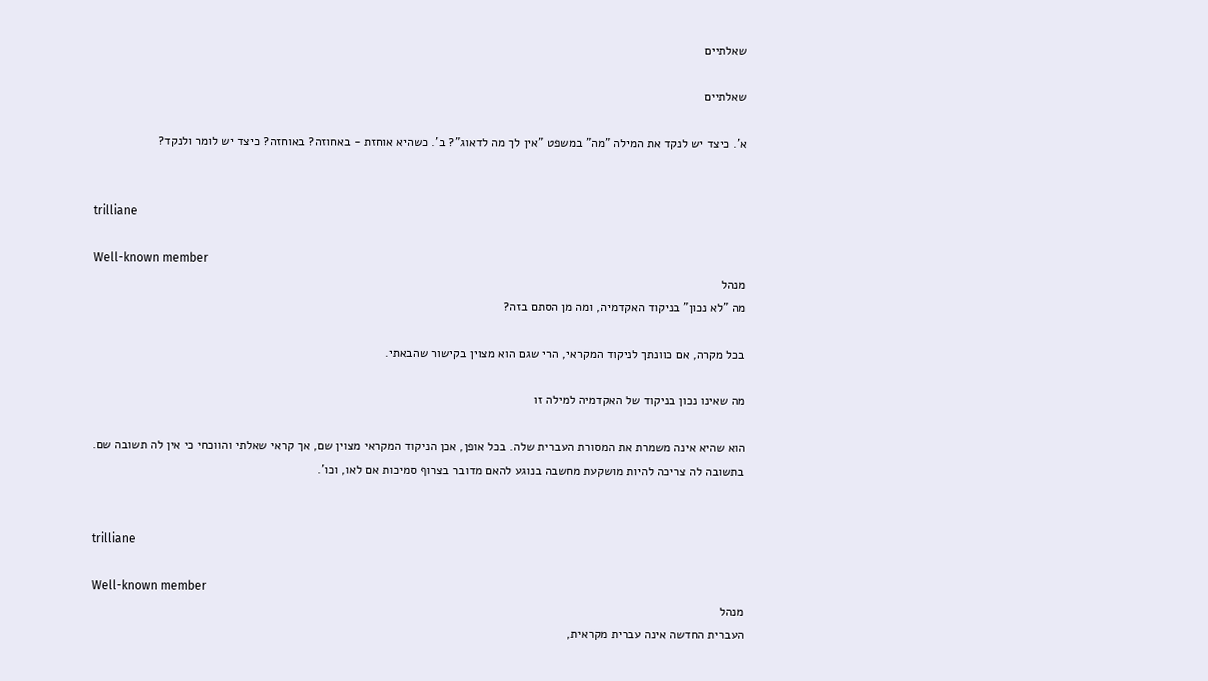שאלתיים

שאלתיים

א'. כיצד יש לנקד את המילה "מה" במשפט "אין לך מה לדאוג"? ב'. כשהיא אוחזת - באחוזה? באוחזה? כיצד יש לומר ולנקד?


trilliane

Well-known member
מנהל
מה "לא נכון" בניקוד האקדמיה, ומה מן הסתם בזה?

בכל מקרה, אם כוונתך לניקוד המקראי, הרי שגם הוא מצוין בקישור שהבאתי.

מה שאינו נכון בניקוד של האקדמיה למילה זו

הוא שהיא אינה משמרת את המסורת העברית שלה. בכל אופן, אכן הניקוד המקראי מצוין שם, אך קראי שאלתי והווכחי כי אין לה תשובה שם. בתשובה לה צריכה להיות מושקעת מחשבה בנוגע להאם מדובר בצרוף סמיכות אם לאו, וכו'.


trilliane

Well-known member
מנהל
העברית החדשה אינה עברית מקראית,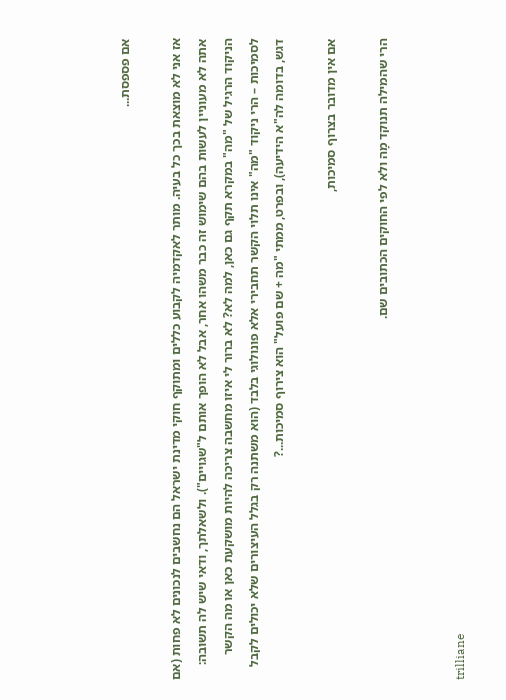אם פספסת...

אז אני לא מוצאת בכך כל בעיה. מותר לאקדמיה לקבוע כללים ומתוקף חוקי מדינת ישראל הם נחשבים לנכונים לא פחות (אם אתה לא מעוניין לעשות בהם שימוש זה כבר משהו אחר, אבל לא הופך אותם ל"שגויים"). ולשאלתך, ודאי שיש לה תשובה: הניקוד הרגיל של "מה" במקרא תקף גם כאן, למה לא? לא ברור לי איזו מחשבה צריכה להיות מושקעת כאן או מה הקשר לסמיכות – הרי ניקוד "מה" אינו תלוי הקשר תחבירי אלא פונולוגי בלבד (הוא משתנה רק בגלל העיצורים שלא יכולים לקבל דגש, בדומה לה"א הידיעה), ובפרט, ממתי "מה + שם פועל" הוא צירוף סמיכות...?

אם אין מדובר בצרוף סמיכות,

הרי שהמילה תנוקד מָה ולא לפי החוקים הכתובים שם.


trilliane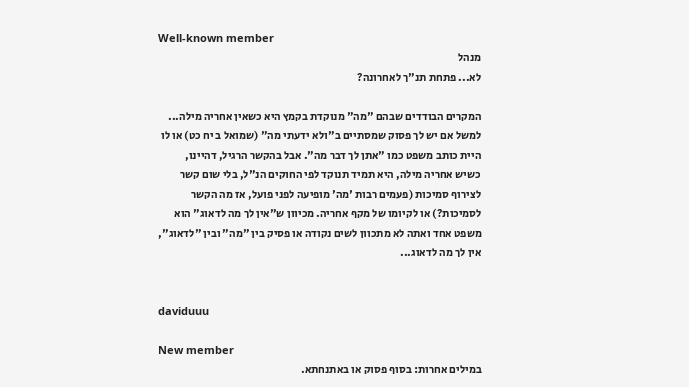Well-known member
מנהל
לא... פתחת תנ"ך לאחרונה?

המקרים הבודדים שבהם "מה" מנוקדת בקמץ היא כשאין אחריה מילה... למשל אם יש לך פסוק שמסתיים ב"ולא ידעתי מה" (שמואל ב יח כט) או לו היית כותב משפט כמו "אתן לך דבר מה". אבל בהקשר הרגיל, דהיינו, כשיש אחריה מילה, היא תמיד תנוקד לפי החוקים הנ"ל, בלי שום קשר לצירוף סמיכות (פעמים רבות 'מה' מופיעה לפני פועל, אז מה הקשר לסמיכות?) או לקיומו של מקף אחריה. מכיוון ש"אין לך מה לדאוג" הוא משפט אחד ואתה לא מתכוון לשים נקודה או פסיק בין "מה" ובין "לדאוג", אין לך מה לדאוג...


daviduuu

New member
במילים אחרות: בסוף פסוק או באתנחתא.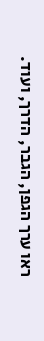ראו ערך הגפן, הגבר, הדרך, ועוד.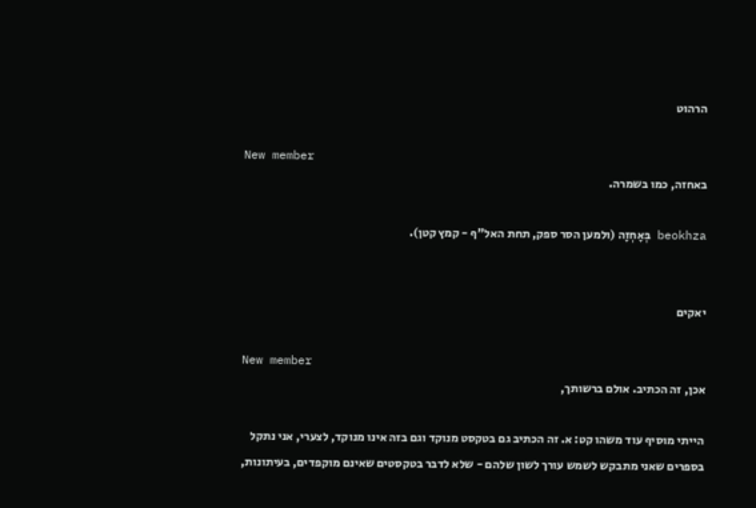הרהוט

New member
באחזה, כמו בשמרה.

beokhza בְּאָחְזָה (ולמען הסר ספק, תחת האל"ף - קמץ קטן).


יאקים

New member
אכן, זה הכתיב. אולם ברשותך,

הייתי מוסיף עוד משהו קט: א. זה הכתיב גם בטקסט מנוקד וגם בזה אינו מנוקד, לצערי, אני נתקל בספרים שאני מתבקש לשמש עורך לשון שלהם - שלא לדבר בטקסטים שאינם מוקפדים, בעיתונות,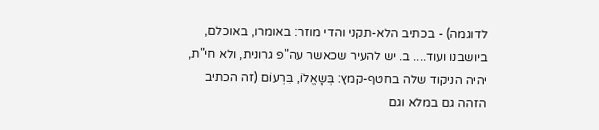לדוגמה) - בכתיב הלא-תקני והדי מוזר: באומרו, באוכלם, ביושבנו ועוד.... ב. יש להעיר שכאשר עה"פ גרונית, ולא חי"ת, יהיה הניקוד שלה בחטף-קמץ: בְּשָאֱלוֹ, בִּרְעוֹם (זה הכתיב הזהה גם במלא וגם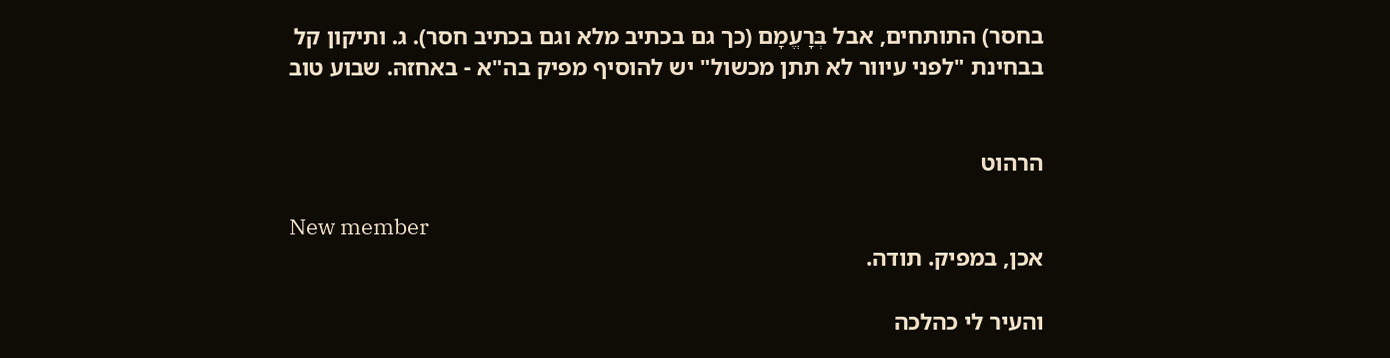בחסר) התותחים, אבל בְּרָעֱמָם (כך גם בכתיב מלא וגם בכתיב חסר). ג. ותיקון קל בבחינת "לפני עיוור לא תתן מכשול" יש להוסיף מפיק בה"א - באחזהּ. שבוע טוב


הרהוט

New member
אכן, במפיק. תודה.

והעיר לי כהלכה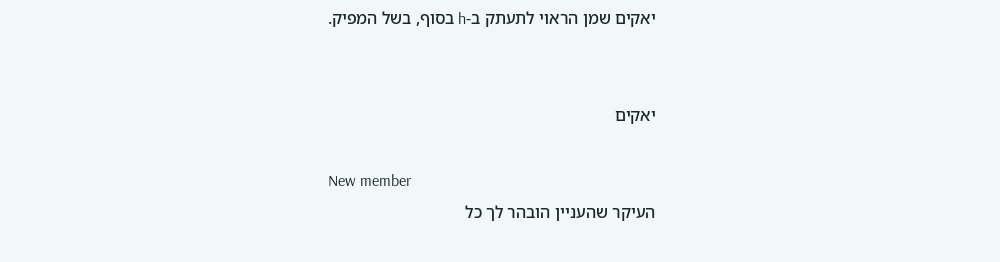יאקים שמן הראוי לתעתק ב-h בסוף, בשל המפיק.


יאקים

New member
העיקר שהעניין הובהר לך כל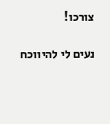צורכו!

נעים לי להיווכח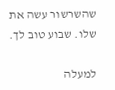שהשרשור עשה את שלו. שבוע טוב לך.

למעלה